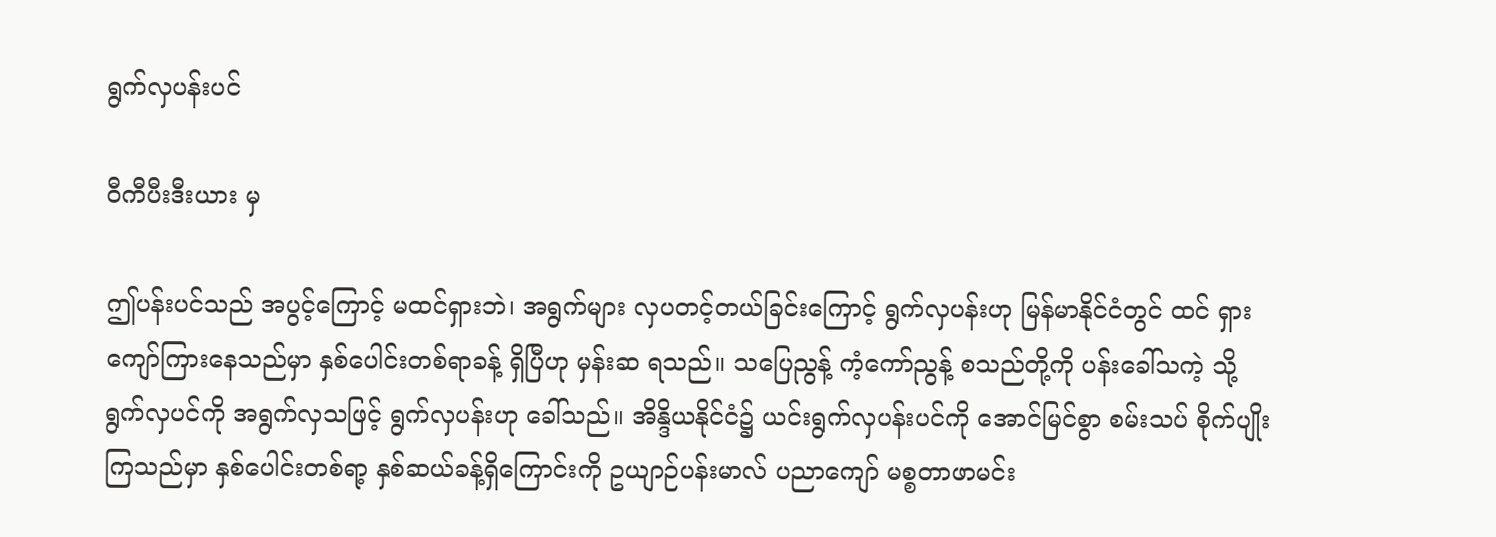ရွက်လှပန်းပင်

ဝီကီပီးဒီးယား မှ

ဤပန်းပင်သည် အပွင့်ကြောင့် မထင်ရှားဘဲ၊ အရွက်များ လှပတင့်တယ်ခြင်းကြောင့် ရွက်လှပန်းဟု မြန်မာနိုင်ငံတွင် ထင် ရှားကျော်ကြားနေသည်မှာ နှစ်ပေါင်းတစ်ရာခန့် ရှိပြီဟု မှန်းဆ ရသည်။ သပြေညွန့် ကံ့ကော်ညွန့် စသည်တို့ကို ပန်းခေါ်သကဲ့ သို့ ရွက်လှပင်ကို အရွက်လှသဖြင့် ရွက်လှပန်းဟု ခေါ်သည်။ အိန္ဒိယနိုင်ငံ၌ ယင်းရွက်လှပန်းပင်ကို အောင်မြင်စွာ စမ်းသပ် စိုက်ပျိုးကြသည်မှာ နှစ်ပေါင်းတစ်ရာ့ နှစ်ဆယ်ခန့်ရှိကြောင်းကို ဥယျာဉ်ပန်းမာလ် ပညာကျော် မစ္စတာဖာမင်း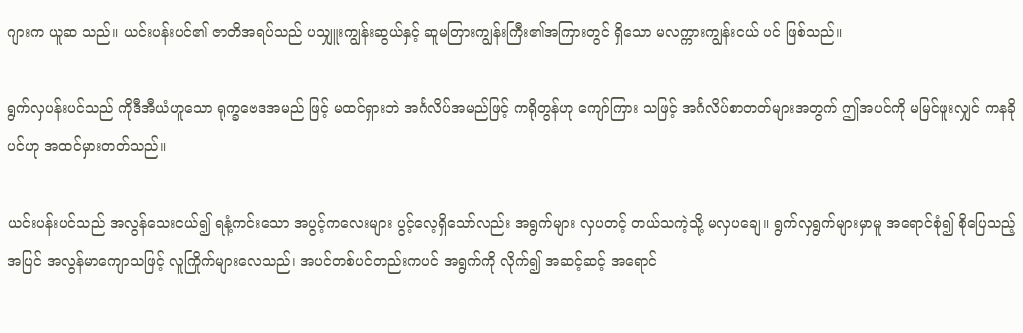ဂျားက ယူဆ သည်။ ယင်းပန်းပင်၏ ဇာတိအရပ်သည် ပသျှူးကျွန်းဆွယ်နှင့် ဆူမတြားကျွန်းကြီး၏အကြားတွင် ရှိသော မလက္ကားကျွန်းငယ် ပင် ဖြစ်သည်။

ရွက်လှပန်းပင်သည် ကိုဒီအီယံဟူသော ရုက္ခဗေဒအမည် ဖြင့် မထင်ရှားဘဲ အင်္ဂလိပ်အမည်ဖြင့် ကရိုတွန်ဟု ကျော်ကြား သဖြင့် အင်္ဂလိပ်စာတတ်များအတွက် ဤအပင်ကို မမြင်ဖူးလျှင် ကနခိုပင်ဟု အထင်မှားတတ်သည်။

ယင်းပန်းပင်သည် အလွန်သေးငယ်၍ ရနံ့ကင်းသော အပွင့်ကလေးများ ပွင့်လေ့ရှိသော်လည်း အရွက်များ လှပတင့် တယ်သကဲ့သို့ မလှပချေ။ ရွက်လှရွက်များမှာမူ အရောင်စုံ၍ စိုပြေသည့်အပြင် အလွန်မာကျောသဖြင့် လူကြိုက်များလေသည်၊ အပင်တစ်ပင်တည်းကပင် အရွက်ကို လိုက်၍ အဆင့်ဆင့် အရောင်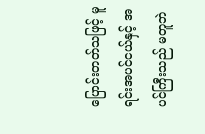ပြောင်းတတ်သဖြင့် မူရင်းအပင်ငယ်နှင့် အပင်ကြီးသည် မတူဘဲ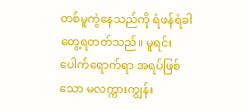တစ်မူကွဲနေသည်ကို ရံဖန်ရံခါ တွေ့ရတတ်သည်။ မူရင်းပေါက်ရောက်ရာ အရပ်ဖြစ်သော မလက္ကားကျွန်း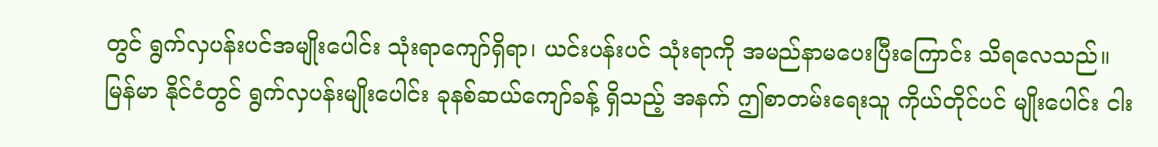တွင် ရွက်လှပန်းပင်အမျိုးပေါင်း သုံးရာကျော်ရှိရာ၊ ယင်းပန်းပင် သုံးရာကို အမည်နာမပေးပြီးကြောင်း သိရလေသည်။ မြန်မာ နိုင်ငံတွင် ရွက်လှပန်းမျိုးပေါင်း ခုနစ်ဆယ်ကျော်ခန့် ရှိသည့် အနက် ဤစာတမ်းရေးသူ ကိုယ်တိုင်ပင် မျိုးပေါင်း ငါး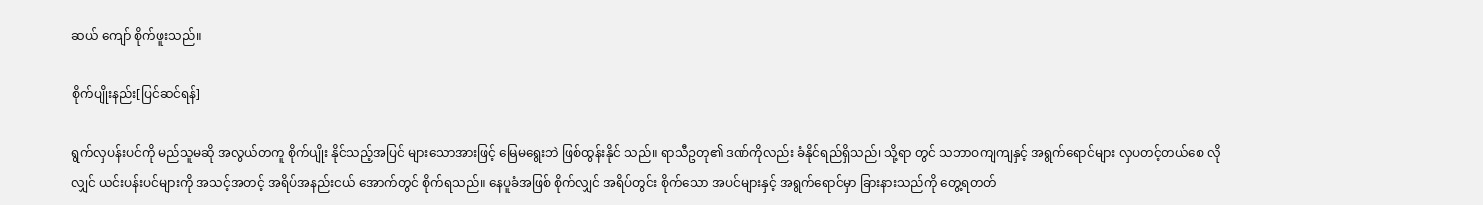ဆယ် ကျော် စိုက်ဖူးသည်။

စိုက်ပျိုးနည်း[ပြင်ဆင်ရန်]

ရွက်လှပန်းပင်ကို မည်သူမဆို အလွယ်တကူ စိုက်ပျိုး နိုင်သည့်အပြင် များသောအားဖြင့် မြေမရွေးဘဲ ဖြစ်ထွန်းနိုင် သည်။ ရာသီဥတု၏ ဒဏ်ကိုလည်း ခံနိုင်ရည်ရှိသည်၊ သို့ရာ တွင် သဘာဝကျကျနှင့် အရွက်ရောင်များ လှပတင့်တယ်စေ လိုလျှင် ယင်းပန်းပင်များကို အသင့်အတင့် အရိပ်အနည်းငယ် အောက်တွင် စိုက်ရသည်။ နေပူခံအဖြစ် စိုက်လျှင် အရိပ်တွင်း စိုက်သော အပင်များနှင့် အရွက်ရောင်မှာ ခြားနားသည်ကို တွေ့ရတတ်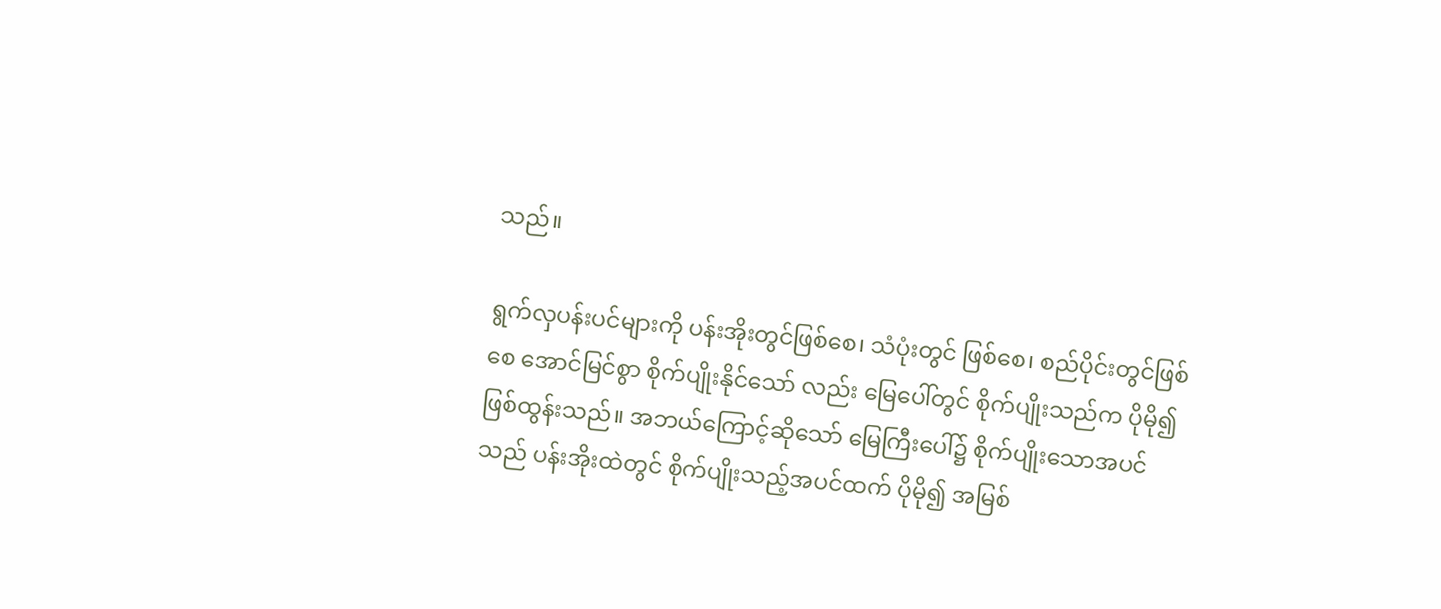သည်။

ရွက်လှပန်းပင်များကို ပန်းအိုးတွင်ဖြစ်စေ၊ သံပုံးတွင် ဖြစ်စေ၊ စည်ပိုင်းတွင်ဖြစ်စေ အောင်မြင်စွာ စိုက်ပျိုးနိုင်သော် လည်း မြေပေါ်တွင် စိုက်ပျိုးသည်က ပိုမို၍ ဖြစ်ထွန်းသည်။ အဘယ်ကြောင့်ဆိုသော် မြေကြီးပေါ်၌ စိုက်ပျိုးသောအပင်သည် ပန်းအိုးထဲတွင် စိုက်ပျိုးသည့်အပင်ထက် ပိုမို၍ အမြစ်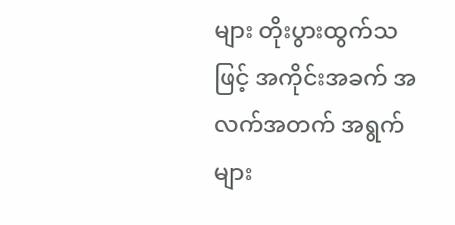များ တိုးပွားထွက်သဖြင့် အကိုင်းအခက် အလက်အတက် အရွက် များ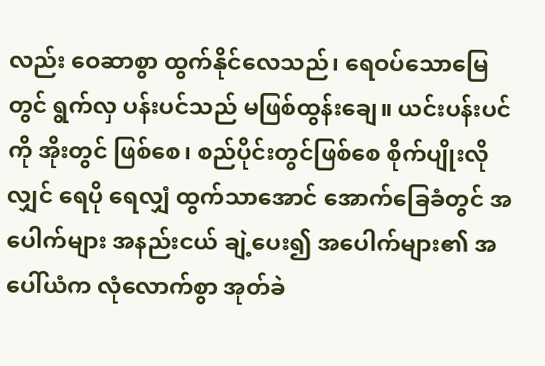လည်း ဝေဆာစွာ ထွက်နိုင်လေသည်၊ ရေဝပ်သောမြေတွင် ရွက်လှ ပန်းပင်သည် မဖြစ်ထွန်းချေ။ ယင်းပန်းပင်ကို အိုးတွင် ဖြစ်စေ၊ စည်ပိုင်းတွင်ဖြစ်စေ စိုက်ပျိုးလိုလျှင် ရေပို ရေလျှံ ထွက်သာအောင် အောက်ခြေခံတွင် အပေါက်များ အနည်းငယ် ချဲ့ပေး၍ အပေါက်များ၏ အပေါ်ယံက လုံလောက်စွာ အုတ်ခဲ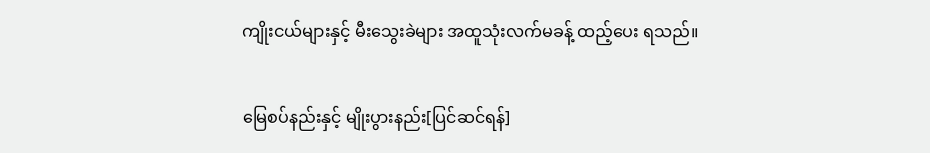ကျိုးငယ်များနှင့် မီးသွေးခဲများ အထူသုံးလက်မခန့် ထည့်ပေး ရသည်။

မြေစပ်နည်းနှင့် မျိုးပွားနည်း[ပြင်ဆင်ရန်]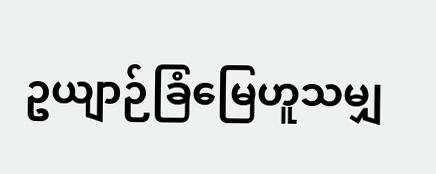ဥယျာဉ်ခြံမြေဟူသမျှ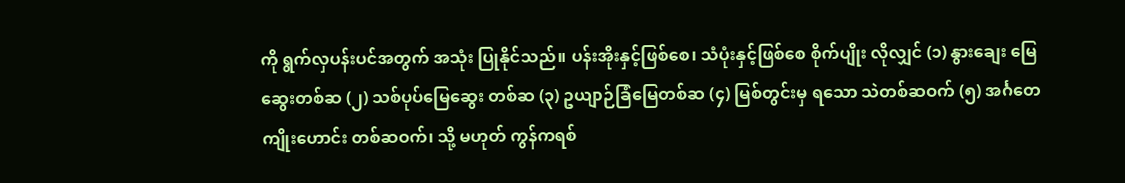ကို ရွက်လှပန်းပင်အတွက် အသုံး ပြုနိုင်သည်။ ပန်းအိုးနှင့်ဖြစ်စေ၊ သံပုံးနှင့်ဖြစ်စေ စိုက်ပျိုး လိုလျှင် (၁) နွားချေး မြေဆွေးတစ်ဆ (၂) သစ်ပုပ်မြေဆွေး တစ်ဆ (၃) ဥယျာဉ်ခြံမြေတစ်ဆ (၄) မြစ်တွင်းမှ ရသော သဲတစ်ဆဝက် (၅) အင်္ဂတေကျိုးဟောင်း တစ်ဆဝက်၊ သို့ မဟုတ် ကွန်ကရစ်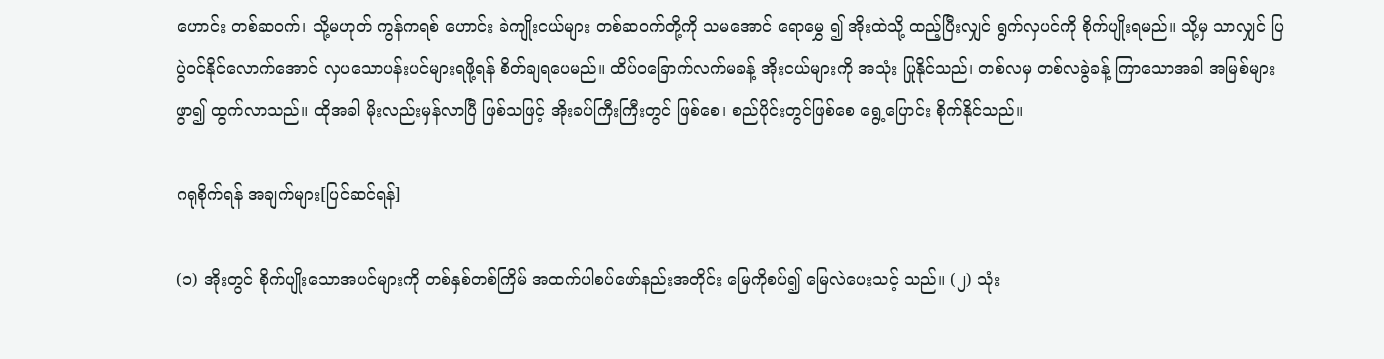ဟောင်း တစ်ဆဝက်၊ သို့မဟုတ် ကွန်ကရစ် ဟောင်း ခဲကျိုးငယ်များ တစ်ဆဝက်တို့ကို သမအောင် ရောမွှေ ၍ အိုးထဲသို့ ထည့်ပြီးလျှင် ရွက်လှပင်ကို စိုက်ပျိုးရမည်။ သို့မှ သာလျှင် ပြပွဲဝင်နိုင်လောက်အောင် လှပသောပန်းပင်များရဖို့ရန် စိတ်ချရပေမည်။ ထိပ်ဝခြောက်လက်မခန့် အိုးငယ်များကို အသုံး ပြုနိုင်သည်၊ တစ်လမှ တစ်လခွဲခန့် ကြာသောအခါ အမြစ်များ ဖွာ၍ ထွက်လာသည်။ ထိုအခါ မိုးလည်းမှန်လာပြီ ဖြစ်သဖြင့် အိုးခပ်ကြီးကြီးတွင် ဖြစ်စေ၊ စည်ပိုင်းတွင်ဖြစ်စေ ရွေ့ပြောင်း စိုက်နိုင်သည်။

ဂရုစိုက်ရန် အချက်များ[ပြင်ဆင်ရန်]

(၁) အိုးတွင် စိုက်ပျိုးသောအပင်များကို တစ်နှစ်တစ်ကြိမ် အထက်ပါစပ်ဖော်နည်းအတိုင်း မြေကိုစပ်၍ မြေလဲပေးသင့် သည်။ (၂) သုံး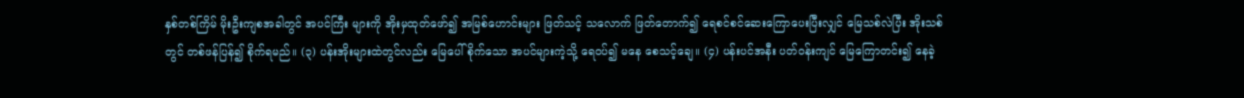နှစ်တစ်ကြိမ် မိုးဦးကျစအခါတွင် အပင်ကြီး များကို အိုးမှထုတ်ဖော်၍ အမြစ်ဟောင်းများ ဖြတ်သင့် သလောက် ဖြတ်တောက်၍ ရေစင်စင်ဆေးကြောပေးပြီးလျှင် မြေသစ်လဲပြီး အိုးသစ်တွင် တစ်ဖန်ပြန်၍ စိုက်ရမည်။ (၃) ပန်းအိုးများထဲတွင်လည်း မြေပေါ်စိုက်သော အပင်များကဲ့သို့ ရေဝပ်၍ မနေ စေသင့်ချေ။ (၄) ပန်းပင်အနီး ပတ်ဝန်းကျင် မြေကြောတင်း၍ နေခဲ့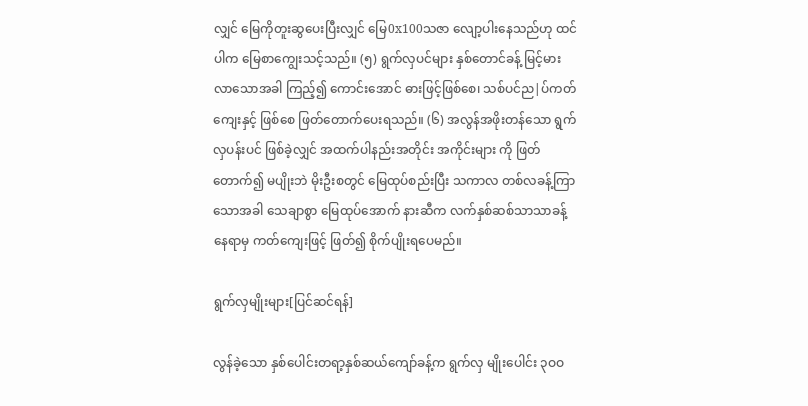လျှင် မြေကိုတူးဆွပေးပြီးလျှင် မြေ0x100သဇာ လျော့ပါးနေသည်ဟု ထင်ပါက မြေစာကျွေးသင့်သည်။ (၅) ရွက်လှပင်များ နှစ်တောင်ခန့် မြင့်မားလာသောအခါ ကြည့်၍ ကောင်းအောင် ဓားဖြင့်ဖြစ်စေ၊ သစ်ပင်ည|ပ်ကတ်ကျေးနှင့် ဖြစ်စေ ဖြတ်တောက်ပေးရသည်။ (၆) အလွန်အဖိုးတန်သော ရွက်လှပန်းပင် ဖြစ်ခဲ့လျှင် အထက်ပါနည်းအတိုင်း အကိုင်းများ ကို ဖြတ်တောက်၍ မပျိုးဘဲ မိုးဦးစတွင် မြေထုပ်စည်းပြီး သကာလ တစ်လခန့်ကြာသောအခါ သေချာစွာ မြေထုပ်အောက် နားဆီက လက်နှစ်ဆစ်သာသာခန့် နေရာမှ ကတ်ကျေးဖြင့် ဖြတ်၍ စိုက်ပျိုးရပေမည်။

ရွက်လှမျိုးများ[ပြင်ဆင်ရန်]

လွန်ခဲ့သော နှစ်ပေါင်းတရာ့နှစ်ဆယ်ကျော်ခန့်က ရွက်လှ မျိုးပေါင်း ၃ဝဝ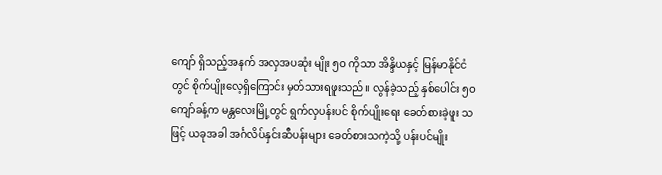ကျော် ရှိသည့်အနက် အလှအပဆုံး မျိုး ၅ဝ ကိုသာ အိန္ဒိယနှင့် မြန်မာနိုင်ငံတွင် စိုက်ပျိုးလေ့ရှိကြောင်း မှတ်သားရဖူးသည်။ လွန်ခဲ့သည့် နှစ်ပေါင်း ၅ဝ ကျော်ခန့်က မန္တလေးမြို့တွင် ရွက်လှပန်းပင် စိုက်ပျိုးရေး ခေတ်စားခဲ့ဖူး သဖြင့် ယခုအခါ အင်္ဂလိပ်နှင်းဆီပန်းများ ခေတ်စားသကဲ့သို့ ပန်းပင်မျိုး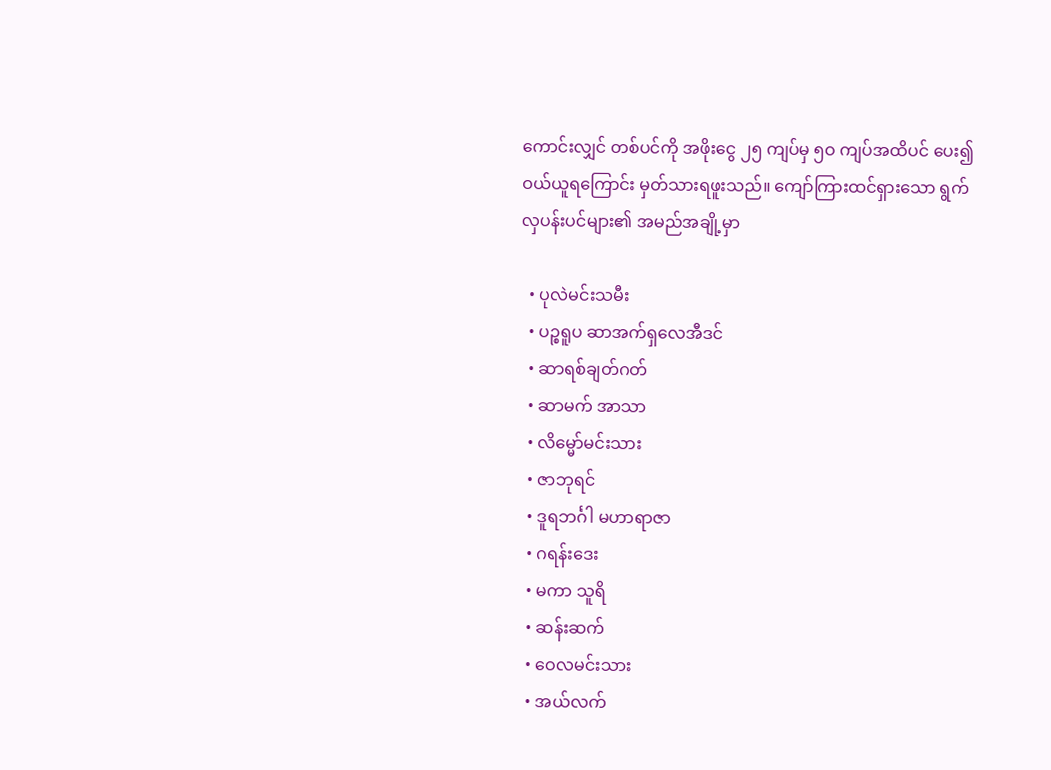ကောင်းလျှင် တစ်ပင်ကို အဖိုးငွေ ၂၅ ကျပ်မှ ၅ဝ ကျပ်အထိပင် ပေး၍ ဝယ်ယူရကြောင်း မှတ်သားရဖူးသည်။ ကျော်ကြားထင်ရှားသော ရွက်လှပန်းပင်များ၏ အမည်အချို့မှာ

  • ပုလဲမင်းသမီး
  • ပဉ္စရူပ ဆာအက်ရှလေအီဒင်
  • ဆာရစ်ချတ်ဂတ်
  • ဆာမက် အာသာ
  • လိမ္မော်မင်းသား
  • ဇာဘုရင်
  • ဒူရဘင်္ဂါ မဟာရာဇာ
  • ဂရန်းဒေး
  • မကာ သူရိ
  • ဆန်းဆက်
  • ဝေလမင်းသား
  • အယ်လက်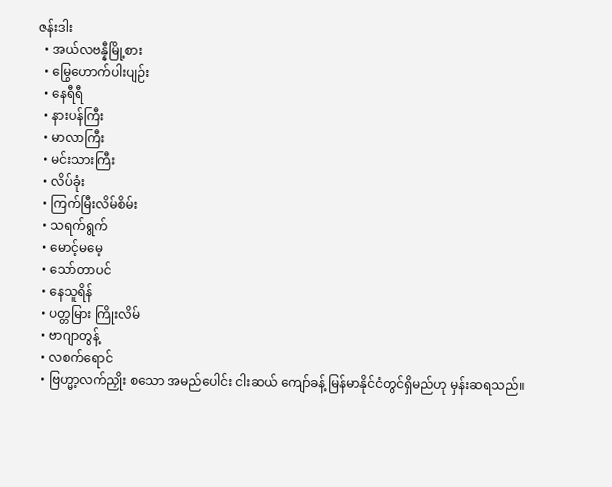ဇန်းဒါး
  • အယ်လဗန္နီမြို့စား
  • မြွေဟောက်ပါးပျဉ်း
  • နေရီရီ
  • နားပန်ကြီး
  • မာလာကြီး
  • မင်းသားကြီး
  • လိပ်ခုံး
  • ကြက်မြီးလိမ်စိမ်း
  • သရက်ရွက်
  • မောင့်မမေ့
  • သော်တာပင်
  • နေသူရိန်
  • ပတ္တမြား ကြိုးလိမ်
  • ဗာဂျာတွန့်
  • လစက်ရောင်
  • ဗြဟ္မာ့လက်ညှိုး စသော အမည်ပေါင်း ငါးဆယ် ကျော်ခန့် မြန်မာနိုင်ငံတွင်ရှိမည်ဟု မှန်းဆရသည်။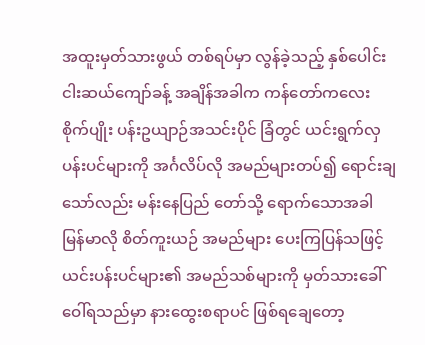အထူးမှတ်သားဖွယ် တစ်ရပ်မှာ လွန်ခဲ့သည့် နှစ်ပေါင်း ငါးဆယ်ကျော်ခန့် အချိန်အခါက ကန်တော်ကလေး စိုက်ပျိုး ပန်းဥယျာဉ်အသင်းပိုင် ခြံတွင် ယင်းရွက်လှပန်းပင်များကို အင်္ဂလိပ်လို အမည်များတပ်၍ ရောင်းချသော်လည်း မန်းနေပြည် တော်သို့ ရောက်သောအခါ မြန်မာလို စိတ်ကူးယဉ် အမည်များ ပေးကြပြန်သဖြင့် ယင်းပန်းပင်များ၏ အမည်သစ်များကို မှတ်သားခေါ်ဝေါ်ရသည်မှာ နားထွေးစရာပင် ဖြစ်ရချေတော့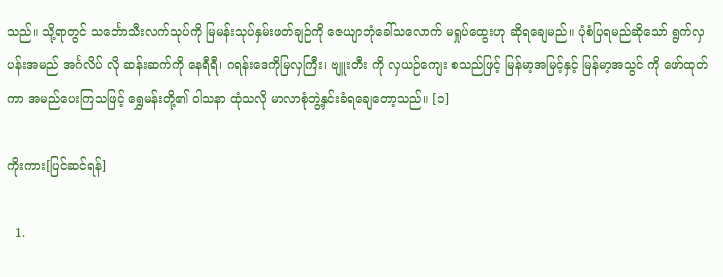သည်။ သို့ရာတွင် သင်္ဘောသီးလက်သုပ်ကို မြမန်းသုပ်နှမ်းဖတ်ချဉ်ကို ဇေယျာဘုံခေါ်သလောက် မရှုပ်ထွေးဟု ဆိုရချေမည်။ ပုံစံပြရမည်ဆိုသော် ရွက်လှပန်းအမည် အင်္ဂလိပ် လို ဆန်းဆက်ကို နေရီရီ၊ ဂရန်းဒေကိုမြလှကြီး၊ ဗျူးတီး ကို လှယဉ်ကျေး စသည်ဖြင့် မြန်မာ့အမြင့်နှင့် မြန်မာ့အသွင် ကို ဖော်ထုတ်ကာ အမည်ပေးကြသဖြင့် ရွှေမန်းတို့၏ ဝါသနာ ထုံသလို မာလာစုံဘွဲ့နှင်းခံရချေတော့သည်။ [၁]

ကိုးကား[ပြင်ဆင်ရန်]

  1.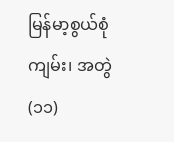မြန်မာ့စွယ်စုံကျမ်း၊ အတွဲ(၁၁)